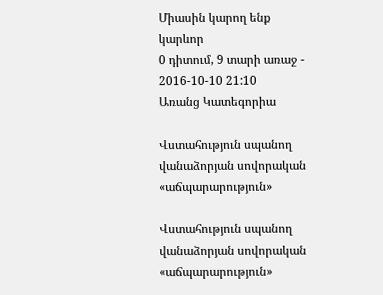Միասին կարող ենք
կարևոր
0 դիտում, 9 տարի առաջ - 2016-10-10 21:10
Առանց Կատեգորիա

Վստահություն սպանող վանաձորյան սովորական «աճպարարություն»

Վստահություն սպանող վանաձորյան սովորական «աճպարարություն»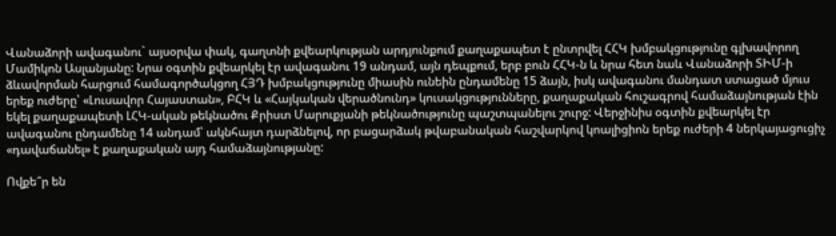Վանաձորի ավագանու` այսօրվա փակ, գաղտնի քվեարկության արդյունքում քաղաքապետ է ընտրվել ՀՀԿ խմբակցությունը գլխավորող Մամիկոն Ասլանյանը: Նրա օգտին քվեարկել էր ավագանու 19 անդամ, այն դեպքում, երբ բուն ՀՀԿ-ն և նրա հետ նաև Վանաձորի ՏԻՄ-ի ձևավորման հարցում համագործակցող ՀՅԴ խմբակցությունը միասին ունեին ընդամենը 15 ձայն, իսկ ավագանու մանդատ ստացած մյուս երեք ուժերը՝ «Լուսավոր Հայաստան», ԲՀԿ և «Հայկական վերածնունդ» կուսակցությունները, քաղաքական հուշագրով համաձայնության էին եկել քաղաքապետի ԼՀԿ-ական թեկնածու Քրիստ Մարուքյանի թեկնածությունը պաշտպանելու շուրջ: Վերջինիս օգտին քվեարկել էր ավագանու ընդամենը 14 անդամ՝ ակնհայտ դարձնելով, որ բացարձակ թվաբանական հաշվարկով կոալիցիոն երեք ուժերի 4 ներկայացուցիչ «դավաճանել» է քաղաքական այդ համաձայնությանը:

Ովքե՞ր են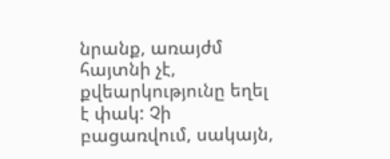նրանք, առայժմ հայտնի չէ, քվեարկությունը եղել է փակ: Չի բացառվում, սակայն,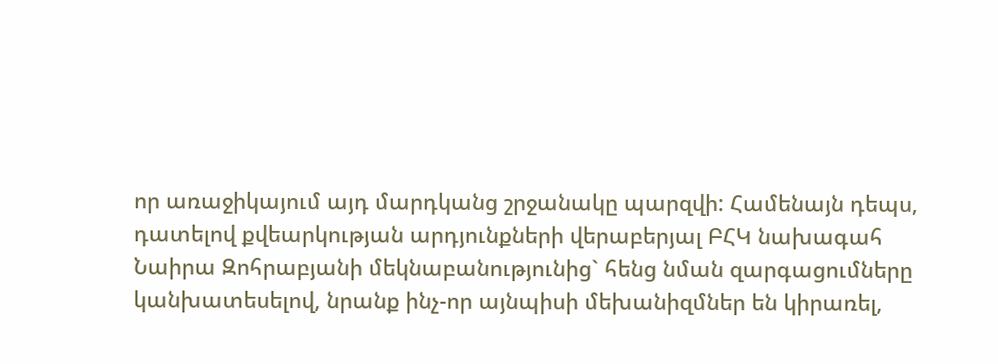որ առաջիկայում այդ մարդկանց շրջանակը պարզվի: Համենայն դեպս, դատելով քվեարկության արդյունքների վերաբերյալ ԲՀԿ նախագահ Նաիրա Զոհրաբյանի մեկնաբանությունից` հենց նման զարգացումները կանխատեսելով, նրանք ինչ-որ այնպիսի մեխանիզմներ են կիրառել,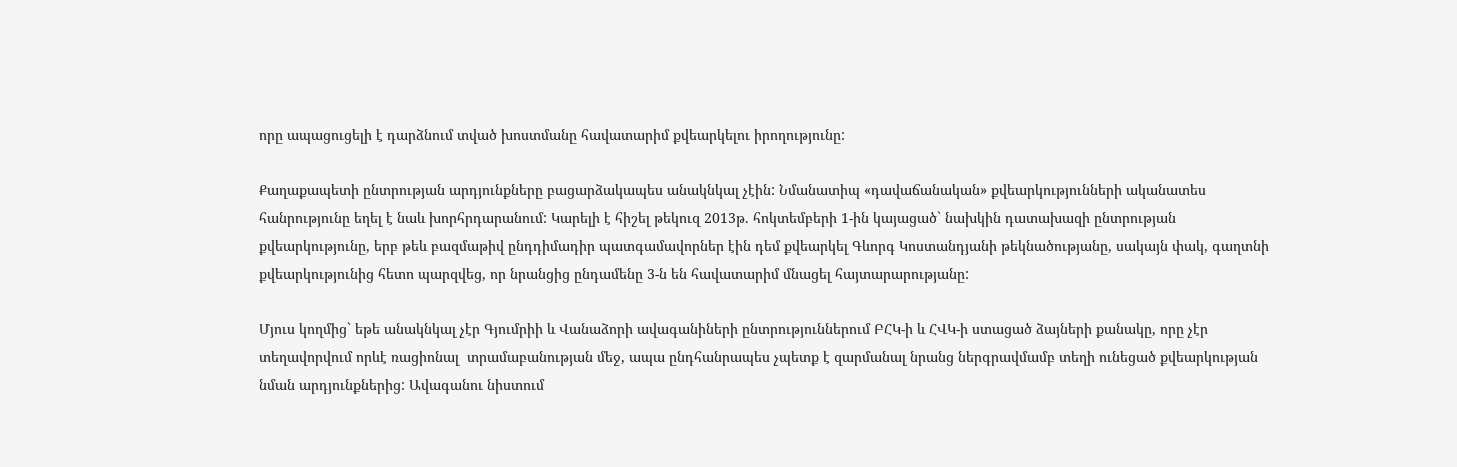որը ապացուցելի է դարձնում տված խոստմանը հավատարիմ քվեարկելու իրողությունը:

Քաղաքապետի ընտրության արդյունքները բացարձակապես անակնկալ չէին: Նմանատիպ «դավաճանական» քվեարկությունների ականատես հանրությունը եղել է նաև խորհրդարանում: Կարելի է հիշել թեկուզ 2013թ. հոկտեմբերի 1-ին կայացած` նախկին դատախազի ընտրության քվեարկությունը, երբ թեև բազմաթիվ ընդդիմադիր պատգամավորներ էին դեմ քվեարկել Գևորգ Կոստանդյանի թեկնածությանը, սակայն փակ, գաղտնի քվեարկությունից հետո պարզվեց, որ նրանցից ընդամենը 3-ն են հավատարիմ մնացել հայտարարությանը:

Մյուս կողմից` եթե անակնկալ չէր Գյումրիի և Վանաձորի ավագանիների ընտրություններում ԲՀԿ-ի և ՀՎԿ-ի ստացած ձայների քանակը, որը չէր տեղավորվում որևէ ռացիոնալ  տրամաբանության մեջ, ապա ընդհանրապես չպետք է զարմանալ նրանց ներգրավմամբ տեղի ունեցած քվեարկության նման արդյունքներից: Ավագանու նիստում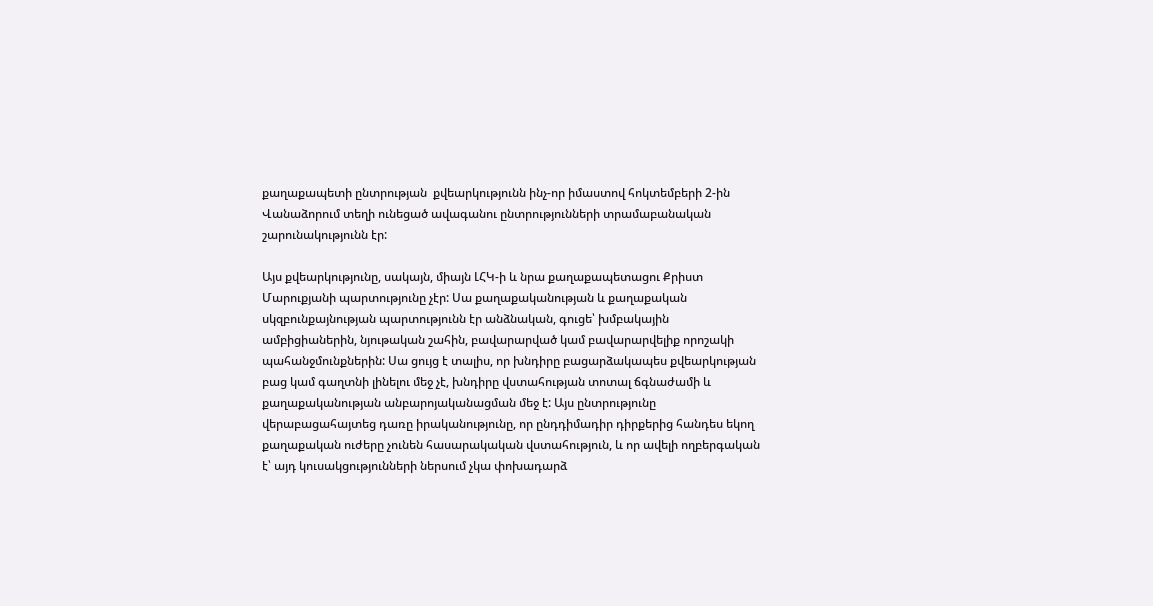քաղաքապետի ընտրության  քվեարկությունն ինչ-որ իմաստով հոկտեմբերի 2-ին Վանաձորում տեղի ունեցած ավագանու ընտրությունների տրամաբանական շարունակությունն էր:

Այս քվեարկությունը, սակայն, միայն ԼՀԿ-ի և նրա քաղաքապետացու Քրիստ Մարուքյանի պարտությունը չէր: Սա քաղաքականության և քաղաքական սկզբունքայնության պարտությունն էր անձնական, գուցե՝ խմբակային ամբիցիաներին, նյութական շահին, բավարարված կամ բավարարվելիք որոշակի պահանջմունքներին: Սա ցույց է տալիս, որ խնդիրը բացարձակապես քվեարկության բաց կամ գաղտնի լինելու մեջ չէ, խնդիրը վստահության տոտալ ճգնաժամի և քաղաքականության անբարոյականացման մեջ է: Այս ընտրությունը վերաբացահայտեց դառը իրականությունը, որ ընդդիմադիր դիրքերից հանդես եկող քաղաքական ուժերը չունեն հասարակական վստահություն, և որ ավելի ողբերգական է՝ այդ կուսակցությունների ներսում չկա փոխադարձ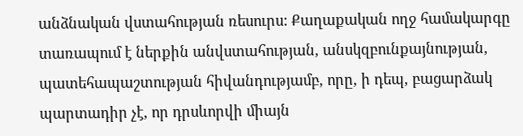անձնական վստահության ռեսուրս: Քաղաքական ողջ համակարգը տառապում է ներքին անվստահության, անսկզբունքայնության, պատեհապաշտության հիվանդությամբ, որը, ի դեպ, բացարձակ պարտադիր չէ, որ դրսևորվի միայն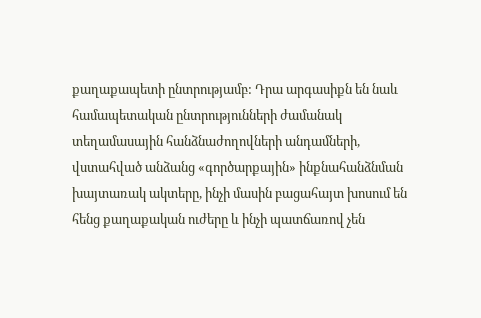քաղաքապետի ընտրությամբ: Դրա արգասիքն են նաև համապետական ընտրությունների ժամանակ տեղամասային հանձնաժողովների անդամների, վստահված անձանց «գործարքային» ինքնահանձնման խայտառակ ակտերը, ինչի մասին բացահայտ խոսում են հենց քաղաքական ուժերը և ինչի պատճառով չեն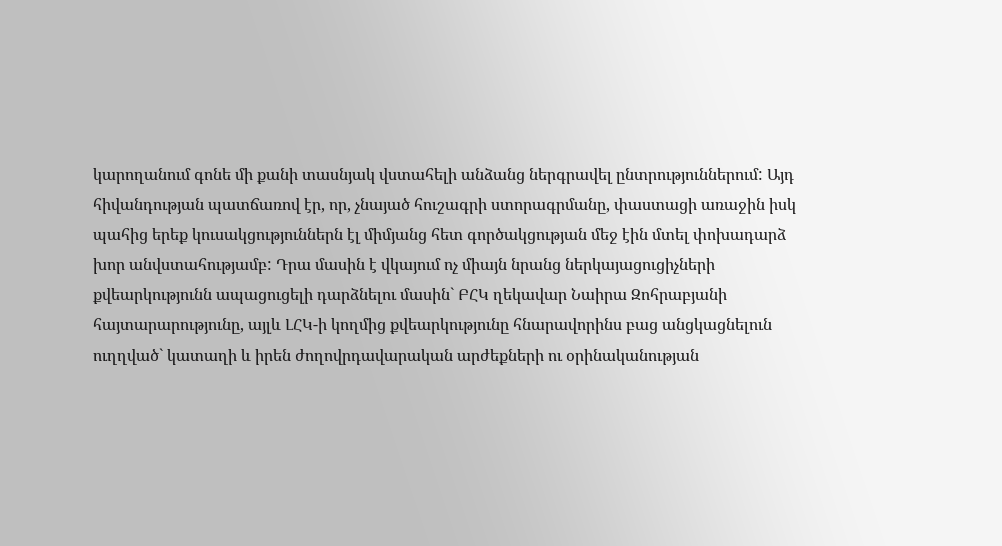կարողանում գոնե մի քանի տասնյակ վստահելի անձանց ներգրավել ընտրություններում: Այդ հիվանդության պատճառով էր, որ, չնայած հուշագրի ստորագրմանը, փաստացի առաջին իսկ պահից երեք կուսակցություններն էլ միմյանց հետ գործակցության մեջ էին մտել փոխադարձ խոր անվստահությամբ: Դրա մասին է վկայում ոչ միայն նրանց ներկայացուցիչների քվեարկությունն ապացուցելի դարձնելու մասին` ԲՀԿ ղեկավար Նաիրա Զոհրաբյանի հայտարարությունը, այլև ԼՀԿ-ի կողմից քվեարկությունը հնարավորինս բաց անցկացնելուն ուղղված` կատաղի և իրեն ժողովրդավարական արժեքների ու օրինականության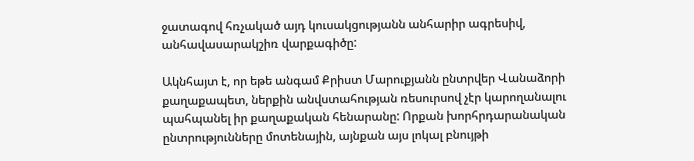ջատագով հռչակած այդ կուսակցությանն անհարիր ագրեսիվ, անհավասարակշիռ վարքագիծը:

Ակնհայտ է, որ եթե անգամ Քրիստ Մարուքյանն ընտրվեր Վանաձորի քաղաքապետ, ներքին անվստահության ռեսուրսով չէր կարողանալու պահպանել իր քաղաքական հենարանը: Որքան խորհրդարանական ընտրությունները մոտենային, այնքան այս լոկալ բնույթի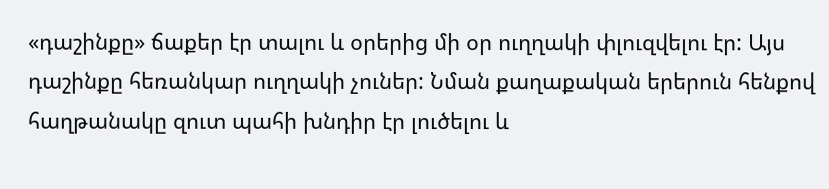«դաշինքը» ճաքեր էր տալու և օրերից մի օր ուղղակի փլուզվելու էր: Այս դաշինքը հեռանկար ուղղակի չուներ: Նման քաղաքական երերուն հենքով հաղթանակը զուտ պահի խնդիր էր լուծելու և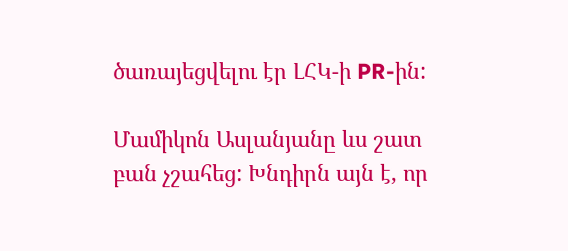ծառայեցվելու էր ԼՀԿ-ի PR-ին:

Մամիկոն Ասլանյանը ևս շատ բան չշահեց: Խնդիրն այն է, որ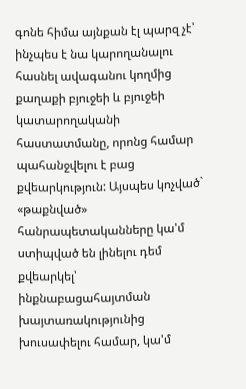գոնե հիմա այնքան էլ պարզ չէ՝ ինչպես է նա կարողանալու հասնել ավագանու կողմից քաղաքի բյուջեի և բյուջեի կատարողականի հաստատմանը, որոնց համար պահանջվելու է բաց քվեարկություն: Այսպես կոչված` «թաքնված» հանրապետականները կա'մ ստիպված են լինելու դեմ քվեարկել՝ ինքնաբացահայտման խայտառակությունից խուսափելու համար, կա'մ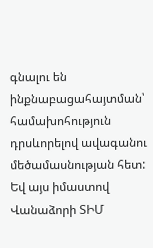գնալու են ինքնաբացահայտման՝ համախոհություն դրսևորելով ավագանու մեծամասնության հետ: Եվ այս իմաստով Վանաձորի ՏԻՄ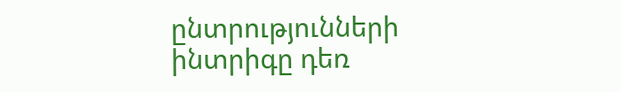ընտրությունների ինտրիգը դեռ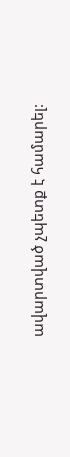ավարտված չպետք է համարել: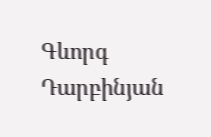Գևորգ Դարբինյան